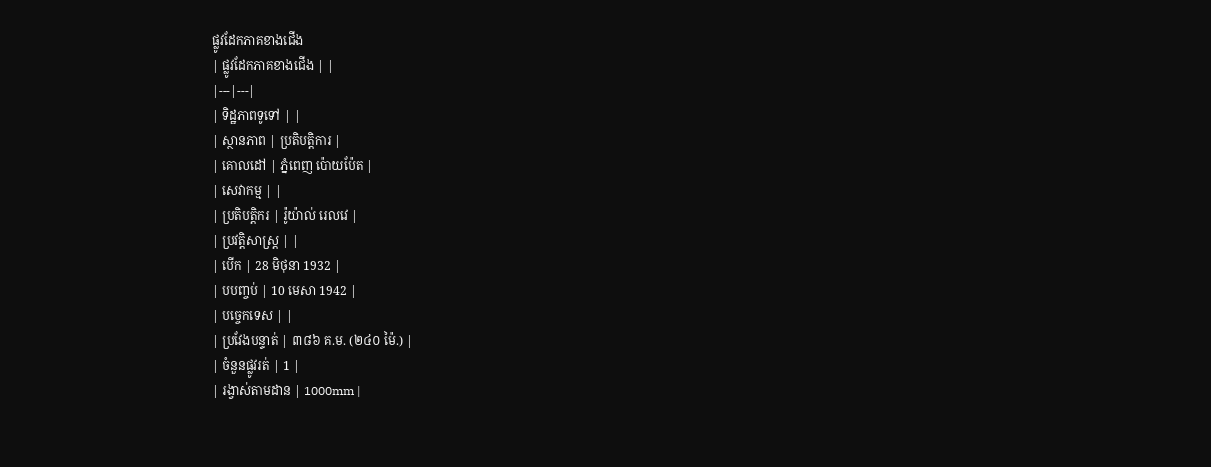ផ្លូវដែកភាគខាងជើង
| ផ្លូវដែកភាគខាងជើង | |
|---|---|
| ទិដ្ឋភាពទូទៅ | |
| ស្ថានភាព | ប្រតិបត្តិការ |
| គោលដៅ | ភ្នំពេញ ប៉ោយប៉ែត |
| សេវាកម្ម | |
| ប្រតិបត្តិករ | រ៉ូយ៉ាល់ រេលវេ |
| ប្រវត្តិសាស្ត្រ | |
| បើក | 28 មិថុនា 1932 |
| បបញ្ចប់ | 10 មេសា 1942 |
| បច្ចេកទេស | |
| ប្រវែងបន្ទាត់ | ៣៨៦ គ.ម. (២៤០ ម៉ៃ.) |
| ចំនួនផ្លូវរត់ | 1 |
| រង្វាស់តាមដាន | 1000mm |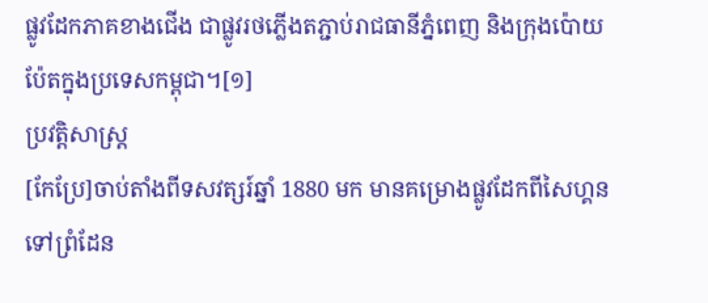ផ្លូវដែកភាគខាងជើង ជាផ្លូវរថភ្លើងតភ្ជាប់រាជធានីភ្នំពេញ និងក្រុងប៉ោយប៉ែតក្នុងប្រទេសកម្ពុជា។[១]
ប្រវត្តិសាស្ត្រ
[កែប្រែ]ចាប់តាំងពីទសវត្សរ៍ឆ្នាំ 1880 មក មានគម្រោងផ្លូវដែកពីសៃហ្គនទៅព្រំដែន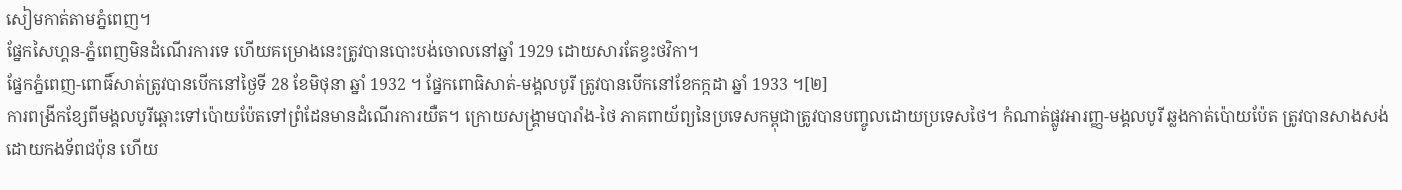សៀមកាត់តាមភ្នំពេញ។
ផ្នែកសៃហ្គន-ភ្នំពេញមិនដំណើរការទេ ហើយគម្រោងនេះត្រូវបានបោះបង់ចោលនៅឆ្នាំ 1929 ដោយសារតែខ្វះថវិកា។
ផ្នែកភ្នំពេញ-ពោធិ៍សាត់ត្រូវបានបើកនៅថ្ងៃទី 28 ខែមិថុនា ឆ្នាំ 1932 ។ ផ្នែកពោធិសាត់-មង្គលបូរី ត្រូវបានបើកនៅខែកក្កដា ឆ្នាំ 1933 ។[២]
ការពង្រីកខ្សែពីមង្គលបូរីឆ្ពោះទៅប៉ោយប៉ែតទៅព្រំដែនមានដំណើរការយឺត។ ក្រោយសង្គ្រាមបារាំង-ថៃ ភាគពាយ័ព្យនៃប្រទេសកម្ពុជាត្រូវបានបញ្ចូលដោយប្រទេសថៃ។ កំណាត់ផ្លូវអារញ្ញ-មង្គលបូរី ឆ្លងកាត់ប៉ោយប៉ែត ត្រូវបានសាងសង់ដោយកងទ័ពជប៉ុន ហើយ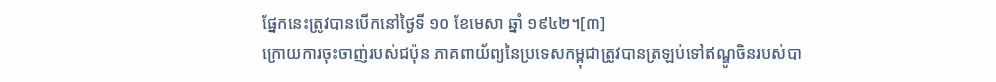ផ្នែកនេះត្រូវបានបើកនៅថ្ងៃទី ១០ ខែមេសា ឆ្នាំ ១៩៤២។[៣]
ក្រោយការចុះចាញ់របស់ជប៉ុន ភាគពាយ័ព្យនៃប្រទេសកម្ពុជាត្រូវបានត្រឡប់ទៅឥណ្ឌូចិនរបស់បា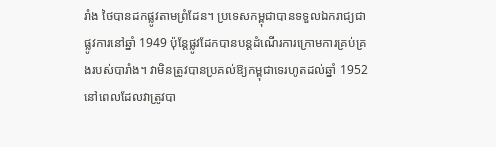រាំង ថៃបានដកផ្លូវតាមព្រំដែន។ ប្រទេសកម្ពុជាបានទទួលឯករាជ្យជាផ្លូវការនៅឆ្នាំ 1949 ប៉ុន្តែផ្លូវដែកបានបន្តដំណើរការក្រោមការគ្រប់គ្រងរបស់បារាំង។ វាមិនត្រូវបានប្រគល់ឱ្យកម្ពុជាទេរហូតដល់ឆ្នាំ 1952 នៅពេលដែលវាត្រូវបា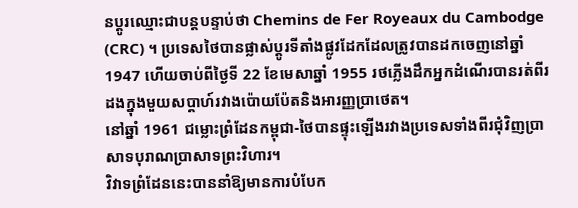នប្តូរឈ្មោះជាបន្តបន្ទាប់ថា Chemins de Fer Royeaux du Cambodge (CRC) ។ ប្រទេសថៃបានផ្លាស់ប្តូរទីតាំងផ្លូវដែកដែលត្រូវបានដកចេញនៅឆ្នាំ 1947 ហើយចាប់ពីថ្ងៃទី 22 ខែមេសាឆ្នាំ 1955 រថភ្លើងដឹកអ្នកដំណើរបានរត់ពីរដងក្នុងមួយសប្តាហ៍រវាងប៉ោយប៉ែតនិងអារញ្ញប្រាថេត។
នៅឆ្នាំ 1961 ជម្លោះព្រំដែនកម្ពុជា-ថៃបានផ្ទុះឡើងរវាងប្រទេសទាំងពីរជុំវិញប្រាសាទបុរាណប្រាសាទព្រះវិហារ។
វិវាទព្រំដែននេះបាននាំឱ្យមានការបំបែក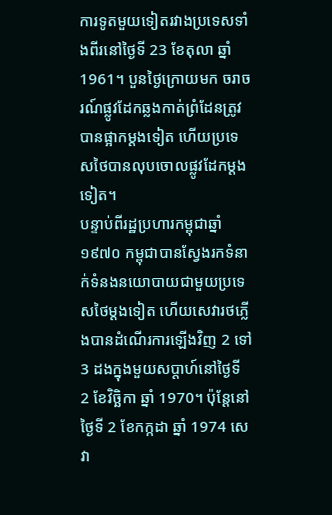ការទូតមួយទៀតរវាងប្រទេសទាំងពីរនៅថ្ងៃទី 23 ខែតុលា ឆ្នាំ 1961។ បួនថ្ងៃក្រោយមក ចរាចរណ៍ផ្លូវដែកឆ្លងកាត់ព្រំដែនត្រូវបានផ្អាកម្តងទៀត ហើយប្រទេសថៃបានលុបចោលផ្លូវដែកម្តងទៀត។
បន្ទាប់ពីរដ្ឋប្រហារកម្ពុជាឆ្នាំ១៩៧០ កម្ពុជាបានស្វែងរកទំនាក់ទំនងនយោបាយជាមួយប្រទេសថៃម្តងទៀត ហើយសេវារថភ្លើងបានដំណើរការឡើងវិញ 2 ទៅ 3 ដងក្នុងមួយសប្តាហ៍នៅថ្ងៃទី 2 ខែវិច្ឆិកា ឆ្នាំ 1970។ ប៉ុន្តែនៅថ្ងៃទី 2 ខែកក្កដា ឆ្នាំ 1974 សេវា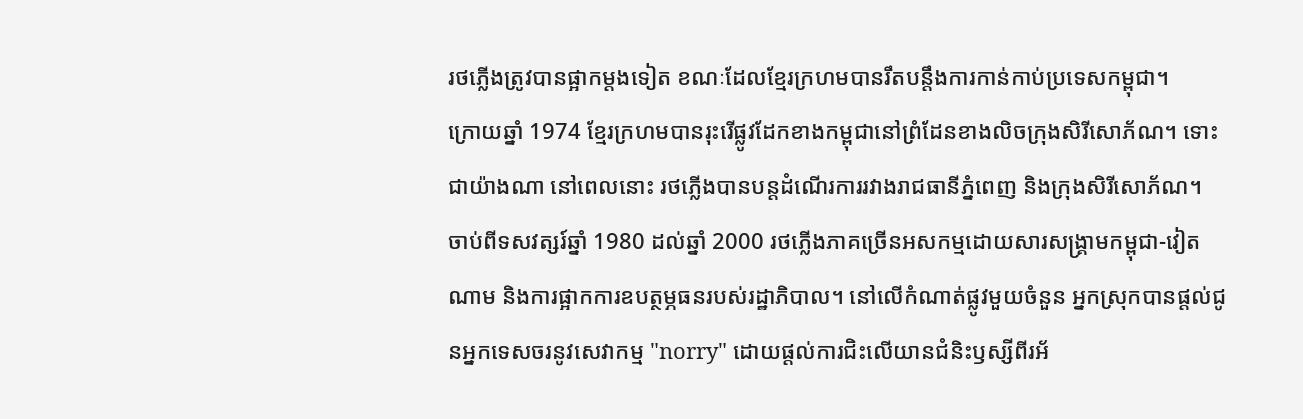រថភ្លើងត្រូវបានផ្អាកម្តងទៀត ខណៈដែលខ្មែរក្រហមបានរឹតបន្តឹងការកាន់កាប់ប្រទេសកម្ពុជា។
ក្រោយឆ្នាំ 1974 ខ្មែរក្រហមបានរុះរើផ្លូវដែកខាងកម្ពុជានៅព្រំដែនខាងលិចក្រុងសិរីសោភ័ណ។ ទោះជាយ៉ាងណា នៅពេលនោះ រថភ្លើងបានបន្តដំណើរការរវាងរាជធានីភ្នំពេញ និងក្រុងសិរីសោភ័ណ។
ចាប់ពីទសវត្សរ៍ឆ្នាំ 1980 ដល់ឆ្នាំ 2000 រថភ្លើងភាគច្រើនអសកម្មដោយសារសង្រ្គាមកម្ពុជា-វៀតណាម និងការផ្អាកការឧបត្ថម្ភធនរបស់រដ្ឋាភិបាល។ នៅលើកំណាត់ផ្លូវមួយចំនួន អ្នកស្រុកបានផ្តល់ជូនអ្នកទេសចរនូវសេវាកម្ម "norry" ដោយផ្តល់ការជិះលើយានជំនិះឫស្សីពីរអ័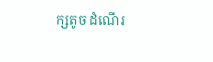ក្សតូច ដំណើរ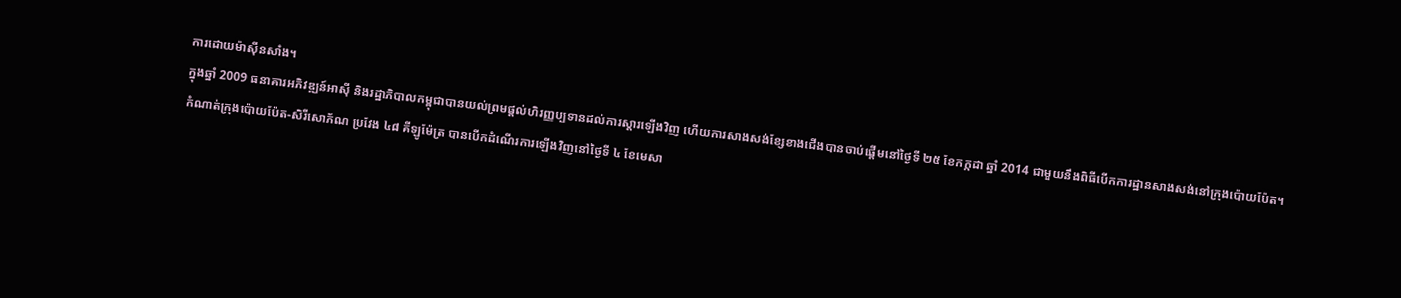ការដោយម៉ាស៊ីនសាំង។
ក្នុងឆ្នាំ 2009 ធនាគារអភិវឌ្ឍន៍អាស៊ី និងរដ្ឋាភិបាលកម្ពុជាបានយល់ព្រមផ្តល់ហិរញ្ញប្បទានដល់ការស្តារឡើងវិញ ហើយការសាងសង់ខ្សែខាងជើងបានចាប់ផ្តើមនៅថ្ងៃទី ២៥ ខែកក្កដា ឆ្នាំ 2014 ជាមួយនឹងពិធីបើកការដ្ឋានសាងសង់នៅក្រុងប៉ោយប៉ែត។
កំណាត់ក្រុងប៉ោយប៉ែត-សិរីសោភ័ណ ប្រវែង ៤៨ គីឡូម៉ែត្រ បានបើកដំណើរការឡើងវិញនៅថ្ងៃទី ៤ ខែមេសា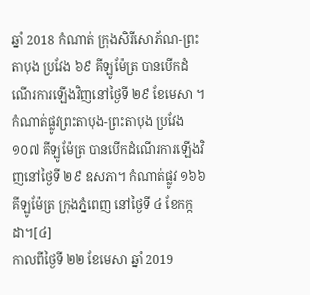ឆ្នាំ 2018 កំណាត់ ក្រុងសិរីសោភ័ណ-ព្រះតាបុង ប្រវែង ៦៩ គីឡូម៉ែត្រ បានបើកដំណើរការឡើងវិញនៅថ្ងៃទី ២៩ ខែមេសា ។ កំណាត់ផ្លូវព្រះតាបុង-ព្រះតាបុង ប្រវែង ១០៧ គីឡូម៉ែត្រ បានបើកដំណើរការឡើងវិញនៅថ្ងៃទី ២៩ ឧសភា។ កំណាត់ផ្លូវ ១៦៦ គីឡូម៉ែត្រ ក្រុងភ្នំពេញ នៅថ្ងៃទី ៤ ខែកក្កដា។[៤]
កាលពីថ្ងៃទី ២២ ខែមេសា ឆ្នាំ 2019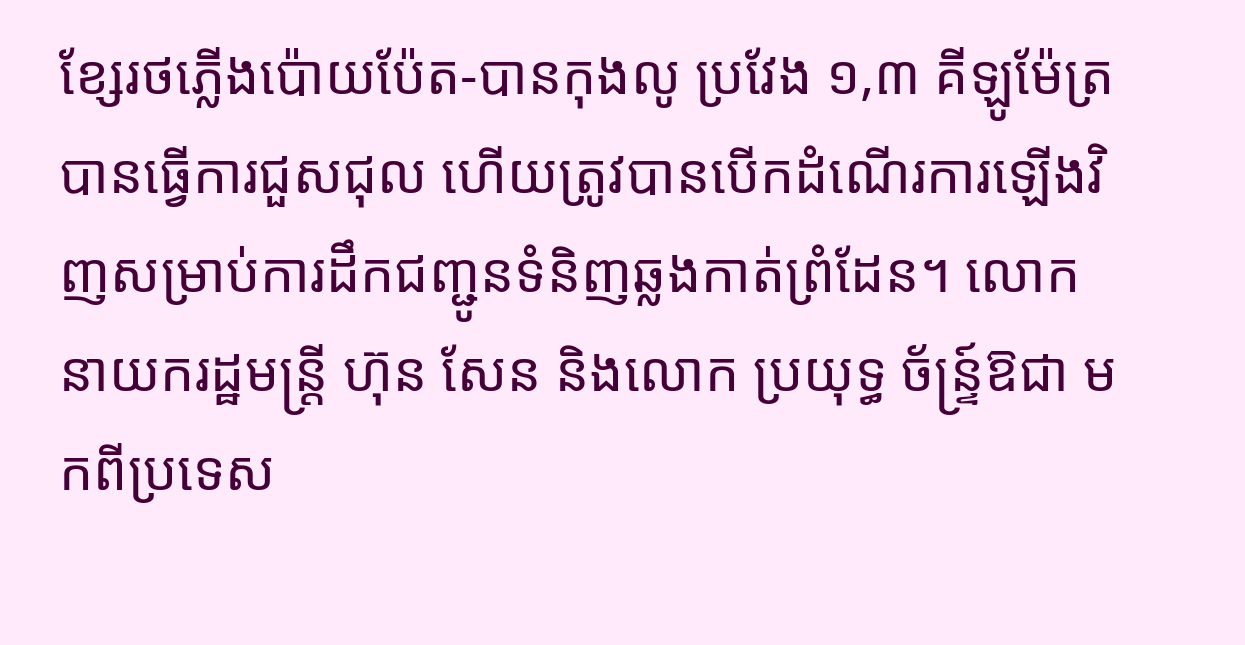ខ្សែរថភ្លើងប៉ោយប៉ែត-បានកុងលូ ប្រវែង ១,៣ គីឡូម៉ែត្រ បានធ្វើការជួសជុល ហើយត្រូវបានបើកដំណើរការឡើងវិញសម្រាប់ការដឹកជញ្ជូនទំនិញឆ្លងកាត់ព្រំដែន។ លោកនាយករដ្ឋមន្ត្រី ហ៊ុន សែន និងលោក ប្រយុទ្ធ ច័ន្ទ្រ៍ឱជា មកពីប្រទេស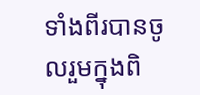ទាំងពីរបានចូលរួមក្នុងពិ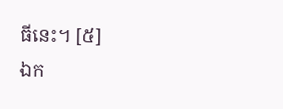ធីនេះ។ [៥]
ឯក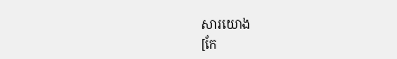សារយោង
[កែ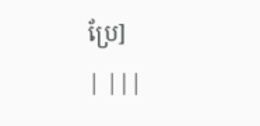ប្រែ]
| |||